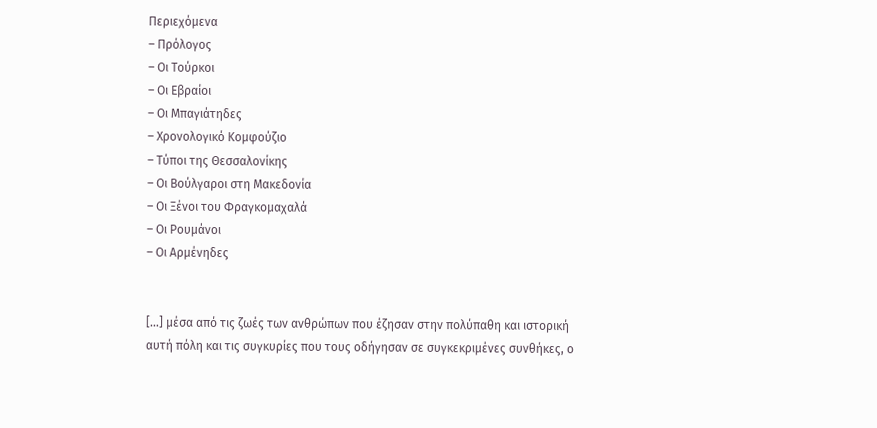Περιεχόμενα
– Πρόλογος
– Οι Τούρκοι
– Οι Εβραίοι
– Οι Μπαγιάτηδες
– Χρονολογικό Κομφούζιο
– Τύποι της Θεσσαλονίκης
– Οι Βούλγαροι στη Μακεδονία
– Οι Ξένοι του Φραγκομαχαλά
– Οι Ρουμάνοι
– Οι Αρμένηδες


[…] μέσα από τις ζωές των ανθρώπων που έζησαν στην πολύπαθη και ιστορική αυτή πόλη και τις συγκυρίες που τους οδήγησαν σε συγκεκριμένες συνθήκες, ο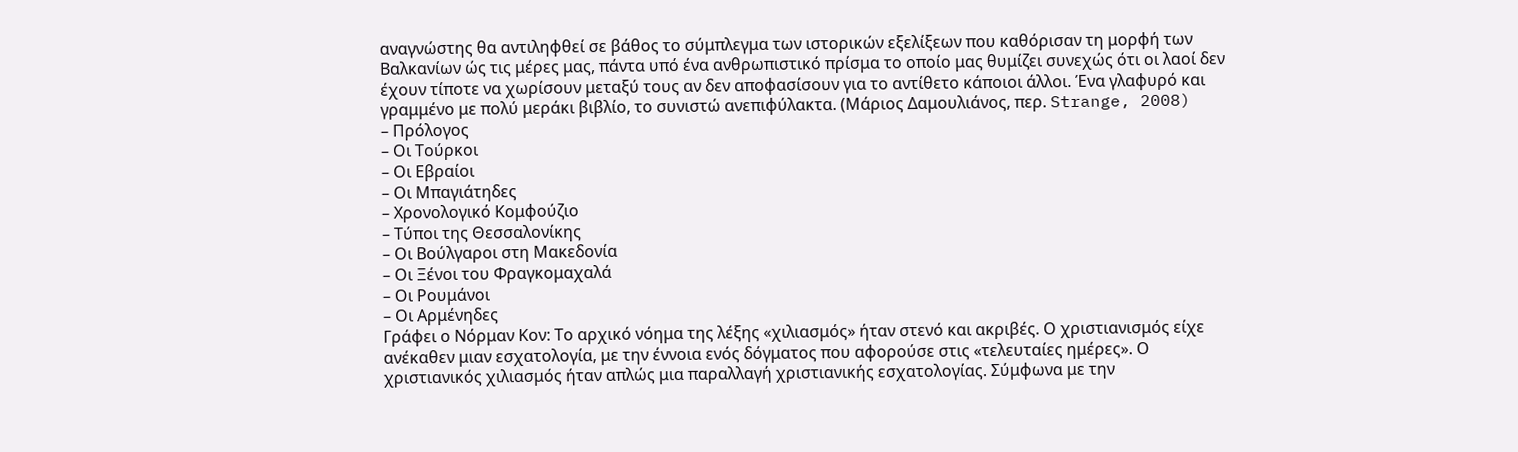αναγνώστης θα αντιληφθεί σε βάθος το σύμπλεγμα των ιστορικών εξελίξεων που καθόρισαν τη μορφή των Βαλκανίων ώς τις μέρες μας, πάντα υπό ένα ανθρωπιστικό πρίσμα το οποίο μας θυμίζει συνεχώς ότι οι λαοί δεν έχουν τίποτε να χωρίσουν μεταξύ τους αν δεν αποφασίσουν για το αντίθετο κάποιοι άλλοι. Ένα γλαφυρό και γραμμένο με πολύ μεράκι βιβλίο, το συνιστώ ανεπιφύλακτα. (Μάριος Δαμουλιάνος, περ. Strange, 2008)
– Πρόλογος
– Οι Τούρκοι
– Οι Εβραίοι
– Οι Μπαγιάτηδες
– Χρονολογικό Κομφούζιο
– Τύποι της Θεσσαλονίκης
– Οι Βούλγαροι στη Μακεδονία
– Οι Ξένοι του Φραγκομαχαλά
– Οι Ρουμάνοι
– Οι Αρμένηδες
Γράφει ο Νόρμαν Κον: Το αρχικό νόημα της λέξης «χιλιασμός» ήταν στενό και ακριβές. Ο χριστιανισμός είχε ανέκαθεν μιαν εσχατολογία, με την έννοια ενός δόγματος που αφορούσε στις «τελευταίες ημέρες». Ο χριστιανικός χιλιασμός ήταν απλώς μια παραλλαγή χριστιανικής εσχατολογίας. Σύμφωνα με την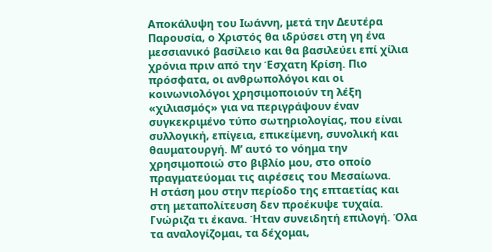Αποκάλυψη του Ιωάννη, μετά την Δευτέρα Παρουσία, ο Χριστός θα ιδρύσει στη γη ένα μεσσιανικό βασίλειο και θα βασιλεύει επί χίλια χρόνια πριν από την Έσχατη Κρίση. Πιο πρόσφατα, οι ανθρωπολόγοι και οι κοινωνιολόγοι χρησιμοποιούν τη λέξη «χιλιασμός» για να περιγράψουν έναν συγκεκριμένο τύπο σωτηριολογίας, που είναι συλλογική, επίγεια, επικείμενη, συνολική και θαυματουργή. Μ’ αυτό το νόημα την χρησιμοποιώ στο βιβλίο μου, στο οποίο πραγματεύομαι τις αιρέσεις του Μεσαίωνα.
Η στάση μου στην περίοδο της επταετίας και στη μεταπολίτευση δεν προέκυψε τυχαία. Γνώριζα τι έκανα. Ήταν συνειδητή επιλογή. Όλα τα αναλογίζομαι, τα δέχομαι,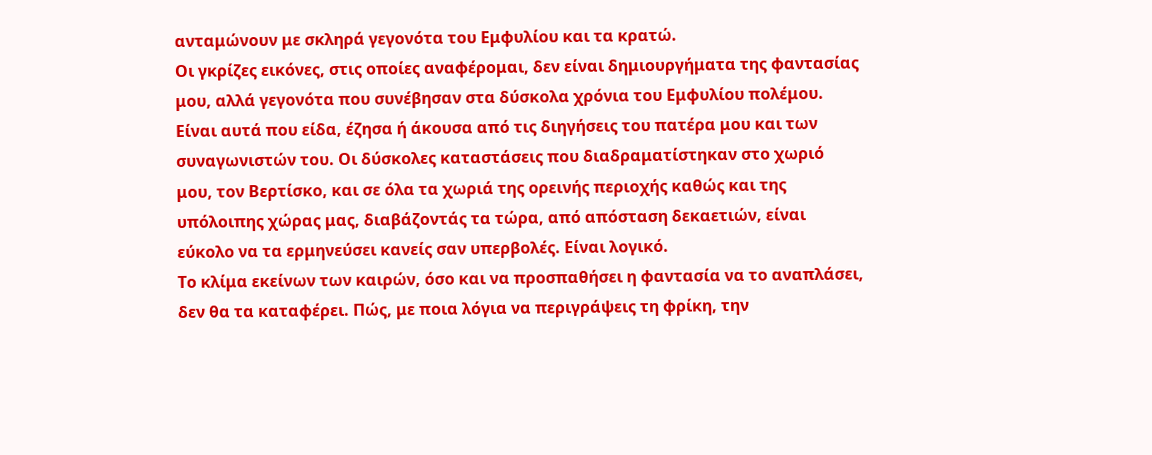ανταμώνουν με σκληρά γεγονότα του Εμφυλίου και τα κρατώ.
Οι γκρίζες εικόνες, στις οποίες αναφέρομαι, δεν είναι δημιουργήματα της φαντασίας μου, αλλά γεγονότα που συνέβησαν στα δύσκολα χρόνια του Εμφυλίου πολέμου. Είναι αυτά που είδα, έζησα ή άκουσα από τις διηγήσεις του πατέρα μου και των συναγωνιστών του. Οι δύσκολες καταστάσεις που διαδραματίστηκαν στο χωριό μου, τον Βερτίσκο, και σε όλα τα χωριά της ορεινής περιοχής καθώς και της υπόλοιπης χώρας μας, διαβάζοντάς τα τώρα, από απόσταση δεκαετιών, είναι εύκολο να τα ερμηνεύσει κανείς σαν υπερβολές. Είναι λογικό.
Το κλίμα εκείνων των καιρών, όσο και να προσπαθήσει η φαντασία να το αναπλάσει, δεν θα τα καταφέρει. Πώς, με ποια λόγια να περιγράψεις τη φρίκη, την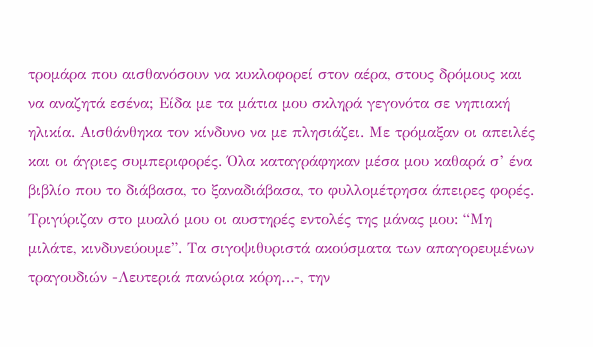τρομάρα που αισθανόσουν να κυκλοφορεί στον αέρα, στους δρόμους και να αναζητά εσένα; Είδα με τα μάτια μου σκληρά γεγονότα σε νηπιακή ηλικία. Αισθάνθηκα τον κίνδυνο να με πλησιάζει. Με τρόμαξαν οι απειλές και οι άγριες συμπεριφορές. Όλα καταγράφηκαν μέσα μου καθαρά σ’ ένα βιβλίο που το διάβασα, το ξαναδιάβασα, το φυλλομέτρησα άπειρες φορές. Τριγύριζαν στο μυαλό μου οι αυστηρές εντολές της μάνας μου: “Μη μιλάτε, κινδυνεύουμε”. Τα σιγοψιθυριστά ακούσματα των απαγορευμένων τραγουδιών -Λευτεριά πανώρια κόρη…-, την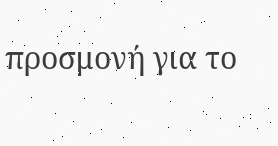προσμονή για το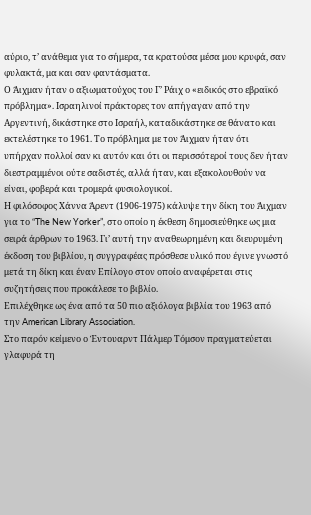αύριο, τ’ ανάθεμα για το σήμερα, τα κρατούσα μέσα μου κρυφά, σαν φυλακτά, μα και σαν φαντάσματα.
Ο Άιχμαν ήταν ο αξιωματούχος του Γ’ Ράιχ ο «ειδικός στο εβραϊκό πρόβλημα». Ισραηλινοί πράκτορες τον απήγαγαν από την Αργεντινή, δικάστηκε στο Ισραήλ, καταδικάστηκε σε θάνατο και εκτελέστηκε το 1961. Το πρόβλημα με τον Άιχμαν ήταν ότι υπήρχαν πολλοί σαν κι αυτόν και ότι οι περισσότεροί τους δεν ήταν διεστραμμένοι ούτε σαδιστές, αλλά ήταν, και εξακολουθούν να είναι, φοβερά και τρομερά φυσιολογικοί.
Η φιλόσοφος Χάννα Άρεντ (1906-1975) κάλυψε την δίκη του Άιχμαν για το “The New Yorker”, στο οποίο η έκθεση δημοσιεύθηκε ως μια σειρά άρθρων το 1963. Γι’ αυτή την αναθεωρημένη και διευρυμένη έκδοση του βιβλίου, η συγγραφέας πρόσθεσε υλικό που έγινε γνωστό μετά τη δίκη και έναν Επίλογο στον οποίο αναφέρεται στις συζητήσεις που προκάλεσε το βιβλίο.
Επιλέχθηκε ως ένα από τα 50 πιο αξιόλογα βιβλία του 1963 από την American Library Association.
Στο παρόν κείμενο ο Έντουαρντ Πάλμερ Τόμσον πραγματεύεται γλαφυρά τη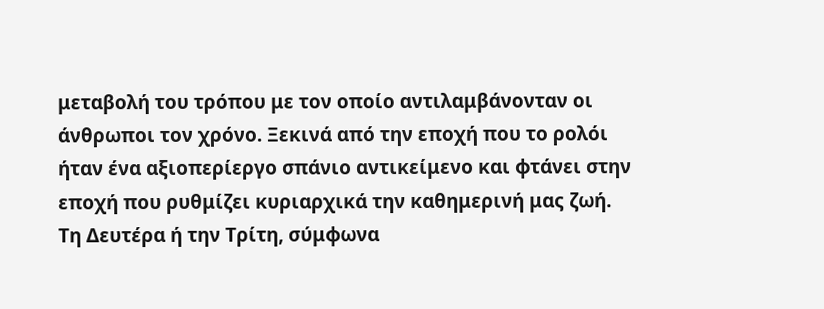μεταβολή του τρόπου με τον οποίο αντιλαμβάνονταν οι άνθρωποι τον χρόνο. Ξεκινά από την εποχή που το ρολόι ήταν ένα αξιοπερίεργο σπάνιο αντικείμενο και φτάνει στην εποχή που ρυθμίζει κυριαρχικά την καθημερινή μας ζωή.
Τη Δευτέρα ή την Τρίτη, σύμφωνα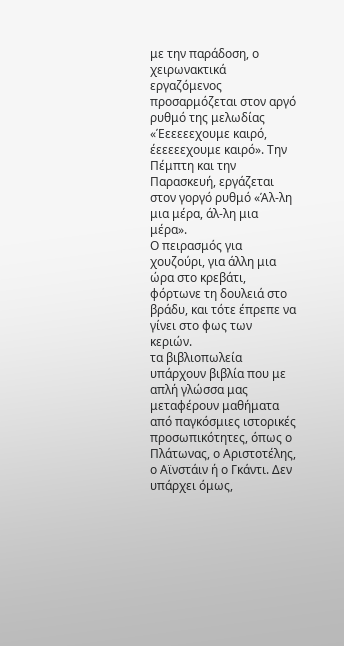με την παράδοση, ο χειρωνακτικά εργαζόμενος προσαρμόζεται στον αργό ρυθμό της μελωδίας «Έεεεεεχουμε καιρό, έεεεεεχουμε καιρό». Την Πέμπτη και την Παρασκευή, εργάζεται στον γοργό ρυθμό «Άλ-λη μια μέρα, άλ-λη μια μέρα».
Ο πειρασμός για χουζούρι, για άλλη μια ώρα στο κρεβάτι, φόρτωνε τη δουλειά στο βράδυ, και τότε έπρεπε να γίνει στο φως των κεριών.
τα βιβλιοπωλεία υπάρχουν βιβλία που με απλή γλώσσα μας μεταφέρουν μαθήματα από παγκόσμιες ιστορικές προσωπικότητες, όπως ο Πλάτωνας, ο Αριστοτέλης, ο Αϊνστάιν ή ο Γκάντι. Δεν υπάρχει όμως,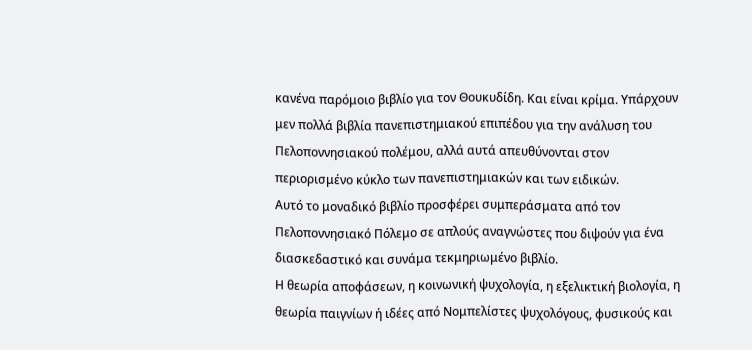κανένα παρόμοιο βιβλίο για τον Θουκυδίδη. Και είναι κρίμα. Υπάρχουν μεν πολλά βιβλία πανεπιστημιακού επιπέδου για την ανάλυση του Πελοποννησιακού πολέμου, αλλά αυτά απευθύνονται στον περιορισμένο κύκλο των πανεπιστημιακών και των ειδικών.
Αυτό το μοναδικό βιβλίο προσφέρει συμπεράσματα από τον Πελοποννησιακό Πόλεμο σε απλούς αναγνώστες που διψούν για ένα διασκεδαστικό και συνάμα τεκμηριωμένο βιβλίο.
Η θεωρία αποφάσεων, η κοινωνική ψυχολογία, η εξελικτική βιολογία, η θεωρία παιγνίων ή ιδέες από Νομπελίστες ψυχολόγους, φυσικούς και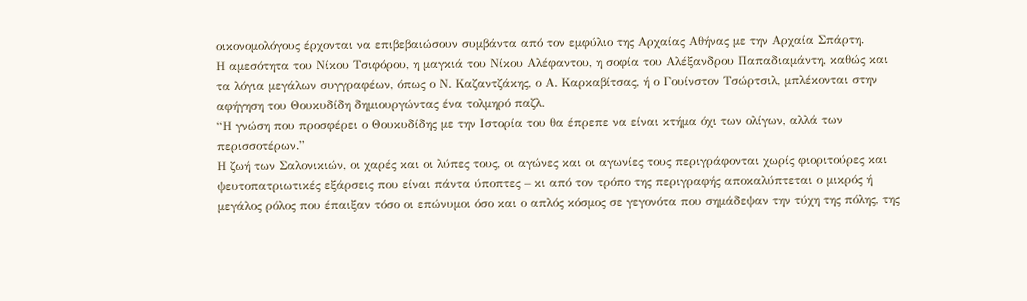οικονομολόγους έρχονται να επιβεβαιώσουν συμβάντα από τον εμφύλιο της Αρχαίας Αθήνας με την Αρχαία Σπάρτη.
Η αμεσότητα του Νίκου Τσιφόρου, η μαγκιά του Νίκου Αλέφαντου, η σοφία του Αλέξανδρου Παπαδιαμάντη, καθώς και τα λόγια μεγάλων συγγραφέων, όπως ο Ν. Καζαντζάκης, ο Α. Καρκαβίτσας, ή ο Γουίνστον Τσώρτσιλ, μπλέκονται στην αφήγηση του Θουκυδίδη δημιουργώντας ένα τολμηρό παζλ.
“Η γνώση που προσφέρει ο Θουκυδίδης με την Ιστορία του θα έπρεπε να είναι κτήμα όχι των ολίγων, αλλά των περισσοτέρων.”
Η ζωή των Σαλονικιών, οι χαρές και οι λύπες τους, οι αγώνες και οι αγωνίες τους περιγράφονται χωρίς φιοριτούρες και ψευτοπατριωτικές εξάρσεις που είναι πάντα ύποπτες – κι από τον τρόπο της περιγραφής αποκαλύπτεται ο μικρός ή μεγάλος ρόλος που έπαιξαν τόσο οι επώνυμοι όσο και ο απλός κόσμος σε γεγονότα που σημάδεψαν την τύχη της πόλης, της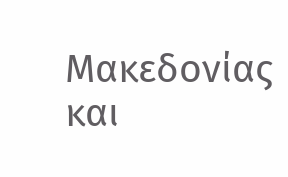Μακεδονίας και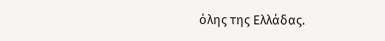όλης της Ελλάδας.